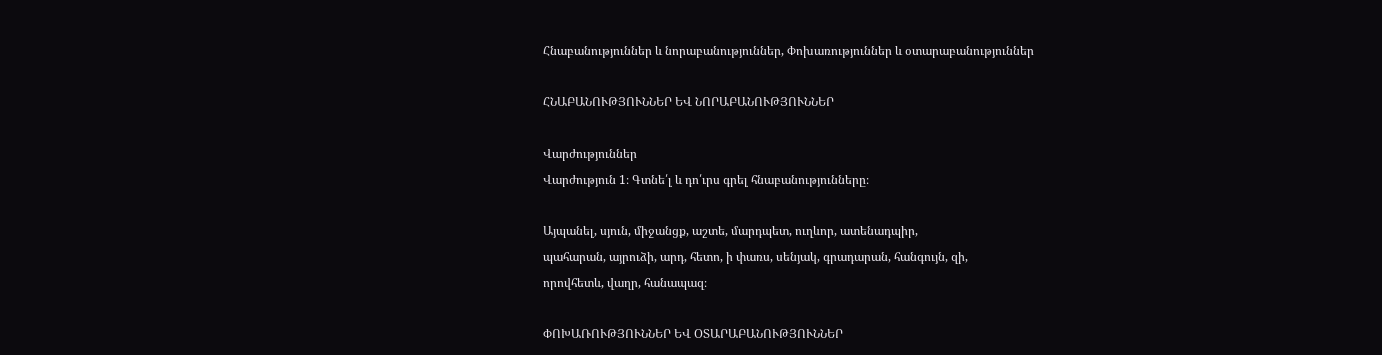Հնաբանություններ և նորաբանություններ, Փոխառություններ և օտարաբանություններ

ՀՆԱԲԱՆՈՒԹՅՈՒՆՆԵՐ ԵՎ ՆՈՐԱԲԱՆՈՒԹՅՈՒՆՆԵՐ

Վարժություններ
Վարժություն 1։ Գտնե՛լ և դո՛ւրս գրել հնաբանությունները։

Այպանել, սյուն, միջանցք, աշտե, մարդպետ, ուղևոր, ատենադպիր,
պահարան, այրուձի, արդ, հետո, ի փառս, սենյակ, գրադարան, հանգույն, զի,
որովհետև, վաղր, հանապազ։

ՓՈԽԱՌՈՒԹՅՈՒՆՆԵՐ ԵՎ ՕՏԱՐԱԲԱՆՈՒԹՅՈՒՆՆԵՐ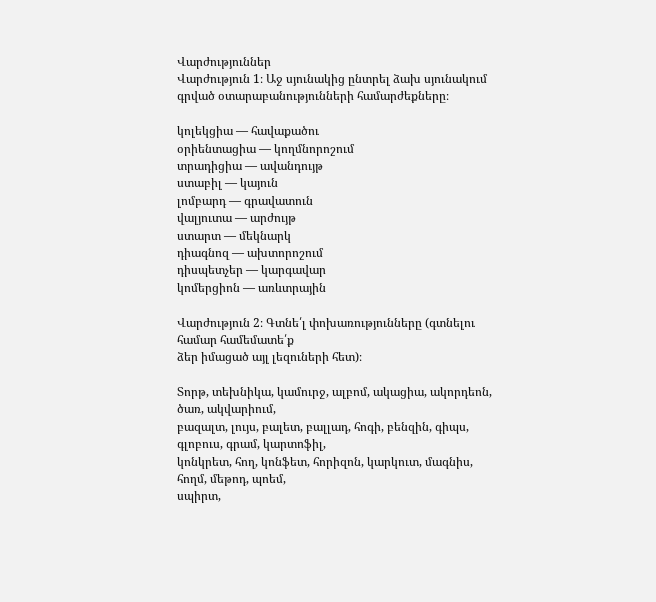Վարժություններ
Վարժություն 1։ Աջ սյունակից ընտրել ձախ սյունակում գրված օտարաբանությունների համարժեքները։

կոլեկցիա — հավաքածու
օրիենտացիա — կողմնորոշում
տրադիցիա — ավանդույթ
ստաբիլ — կայուն
լոմբարդ — գրավատուն
վալյուտա — արժույթ
ստարտ — մեկնարկ
դիագնոզ — ախտորոշում
դիսպետչեր — կարգավար
կոմերցիոն — առևտրային

Վարժություն 2։ Գտնե՛լ փոխառությունները (գտնելու համար համեմատե՛ք
ձեր իմացած այլ լեզուների հետ)։

Տորթ, տեխնիկա, կամուրջ, ալբոմ, ակացիա, ակորդեոն, ծառ, ակվարիում,
բազալտ, լույս, բալետ, բալլադ, հոգի, բենզին, գիպս, գլոբուս, գրամ, կարտոֆիլ,
կոնկրետ, հող, կոնֆետ, հորիզոն, կարկուտ, մագնիս, հողմ, մեթոդ, պոեմ,
սպիրտ,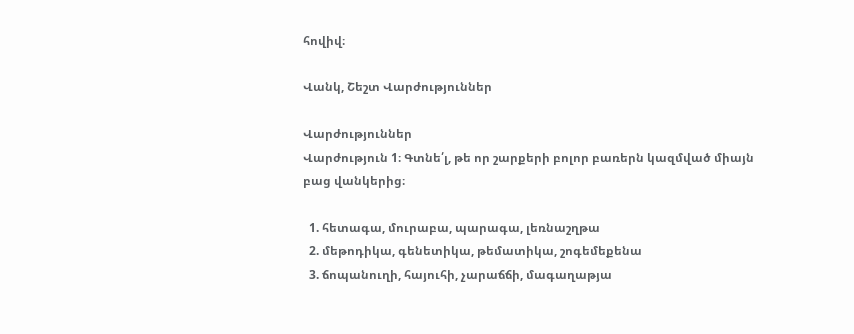հովիվ։

Վանկ, Շեշտ Վարժություններ

Վարժություններ
Վարժություն 1։ Գտնե՛լ, թե որ շարքերի բոլոր բառերն կազմված միայն
բաց վանկերից։

  1. հետագա, մուրաբա, պարագա, լեռնաշղթա
  2. մեթոդիկա, գենետիկա, թեմատիկա, շոգեմեքենա
  3. ճոպանուղի, հայուհի, չարաճճի, մագաղաթյա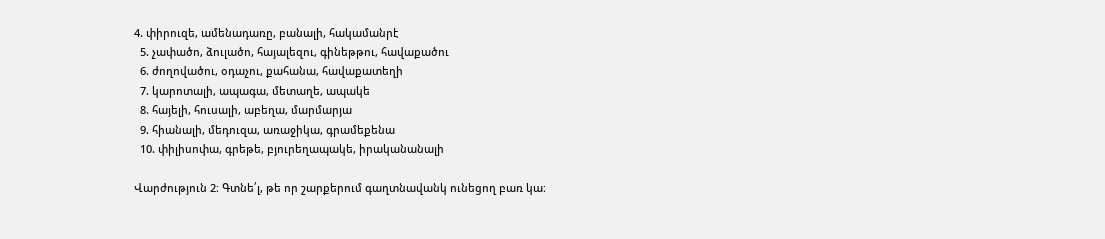4. փիրուզե, ամենադառը, բանալի, հակամանրէ
  5. չափածո, ձուլածո, հայալեզու, գինեթթու, հավաքածու
  6. ժողովածու, օդաչու, քահանա, հավաքատեղի
  7. կարոտալի, ապագա, մետաղե, ապակե
  8. հայելի, հուսալի, աբեղա, մարմարյա
  9. հիանալի, մեդուզա, առաջիկա, գրամեքենա
  10. փիլիսոփա, գրեթե, բյուրեղապակե, իրականանալի

Վարժություն 2։ Գտնե՛լ, թե որ շարքերում գաղտնավանկ ունեցող բառ կա։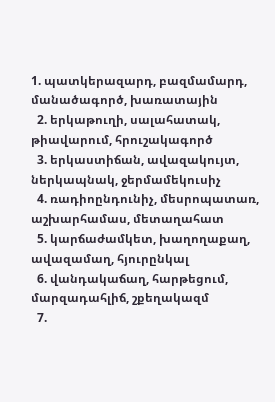1. պատկերազարդ, բազմամարդ, մանածագործ, խառատային
  2. երկաթուղի, սալահատակ, թիավարում, հրուշակագործ
  3. երկաստիճան, ավազակույտ, ներկապնակ, ջերմամեկուսիչ
  4. ռադիոընդունիչ, մեսրոպատառ, աշխարհամաս, մետաղահատ
  5. կարճաժամկետ, խաղողաքաղ, ավազամաղ, հյուրընկալ
  6. վանդակաճաղ, հարթեցում, մարզադահլիճ, շքեղակազմ
  7.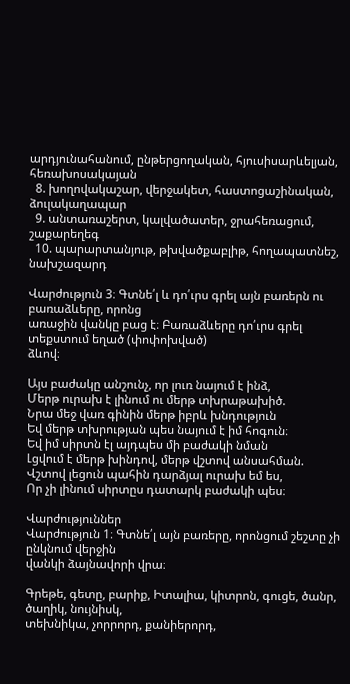արդյունահանում, ընթերցողական, հյուսիսարևելյան, հեռախոսակայան
  8. խողովակաշար, վերջակետ, հաստոցաշինական, ձուլակաղապար
  9. անտառաշերտ, կալվածատեր, ջրահեռացում, շաքարեղեգ
  10. պարարտանյութ, թխվածքաբլիթ, հողապատնեշ, նախշազարդ

Վարժություն 3։ Գտնե՛լ և դո՛ւրս գրել այն բառերն ու բառաձևերը, որոնց
առաջին վանկը բաց է։ Բառաձևերը դո՛ւրս գրել տեքստում եղած (փոփոխված)
ձևով։

Այս բաժակը անշունչ, որ լուռ նայում է ինձ,
Մերթ ուրախ է լինում ու մերթ տխրաթախիծ.
Նրա մեջ վառ գինին մերթ իբրև խնդություն
Եվ մերթ տխրության պես նայում է իմ հոգուն։
Եվ իմ սիրտն էլ այդպես մի բաժակի նման
Լցվում է մերթ խինդով, մերթ վշտով անսահման.
Վշտով լեցուն պահին դարձյալ ուրախ եմ ես,
Որ չի լինում սիրտըս դատարկ բաժակի պես։

Վարժություններ
Վարժություն 1։ Գտնե՛լ այն բառերը, որոնցում շեշտը չի ընկնում վերջին
վանկի ձայնավորի վրա։

Գրեթե, գետը, բարիք, Իտալիա, կիտրոն, գուցե, ծանր, ծաղիկ, նույնիսկ,
տեխնիկա, չորրորդ, քանիերորդ,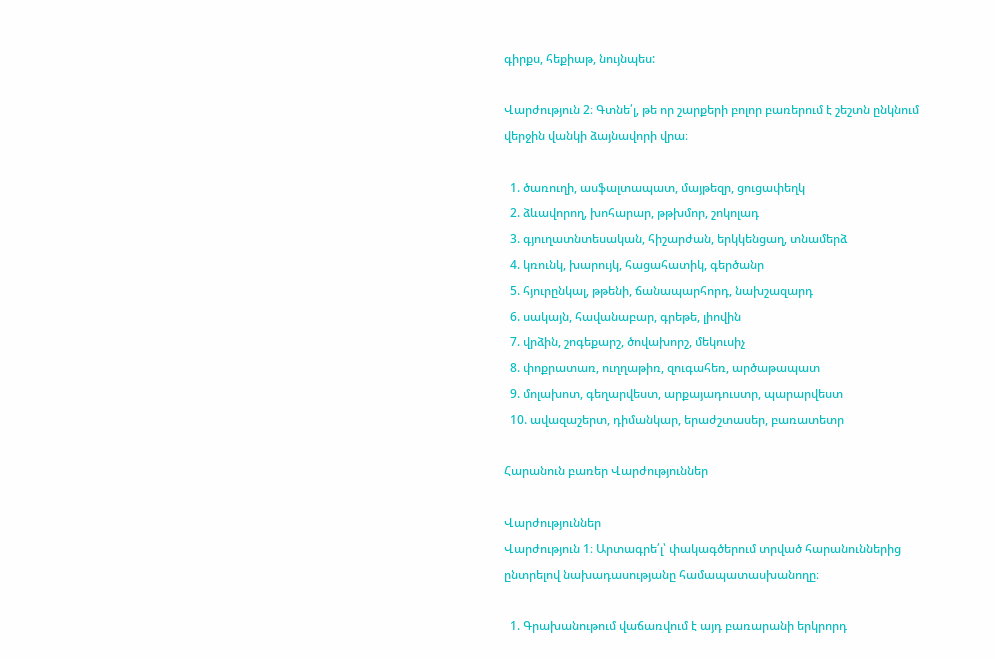գիրքս, հեքիաթ, նույնպես:

Վարժություն 2։ Գտնե՛լ, թե որ շարքերի բոլոր բառերում է շեշտն ընկնում
վերջին վանկի ձայնավորի վրա։

  1. ծառուղի, ասֆալտապատ, մայթեզր, ցուցափեղկ
  2. ձևավորող, խոհարար, թթխմոր, շոկոլադ
  3. գյուղատնտեսական, հիշարժան, երկկենցաղ, տնամերձ
  4. կռունկ, խարույկ, հացահատիկ, գերծանր
  5. հյուրընկալ, թթենի, ճանապարհորդ, նախշազարդ
  6. սակայն, հավանաբար, գրեթե, լիովին
  7. վրձին, շոգեքարշ, ծովախորշ, մեկուսիչ
  8. փոքրատառ, ուղղաթիռ, զուգահեռ, արծաթապատ
  9. մոլախոտ, գեղարվեստ, արքայադուստր, պարարվեստ
  10. ավազաշերտ, դիմանկար, երաժշտասեր, բառատետր

Հարանուն բառեր Վարժություններ

Վարժություններ
Վարժություն 1։ Արտագրե՛լ՝ փակագծերում տրված հարանուններից ընտրելով նախադասությանը համապատասխանողը։

  1. Գրախանութում վաճառվում է այդ բառարանի երկրորդ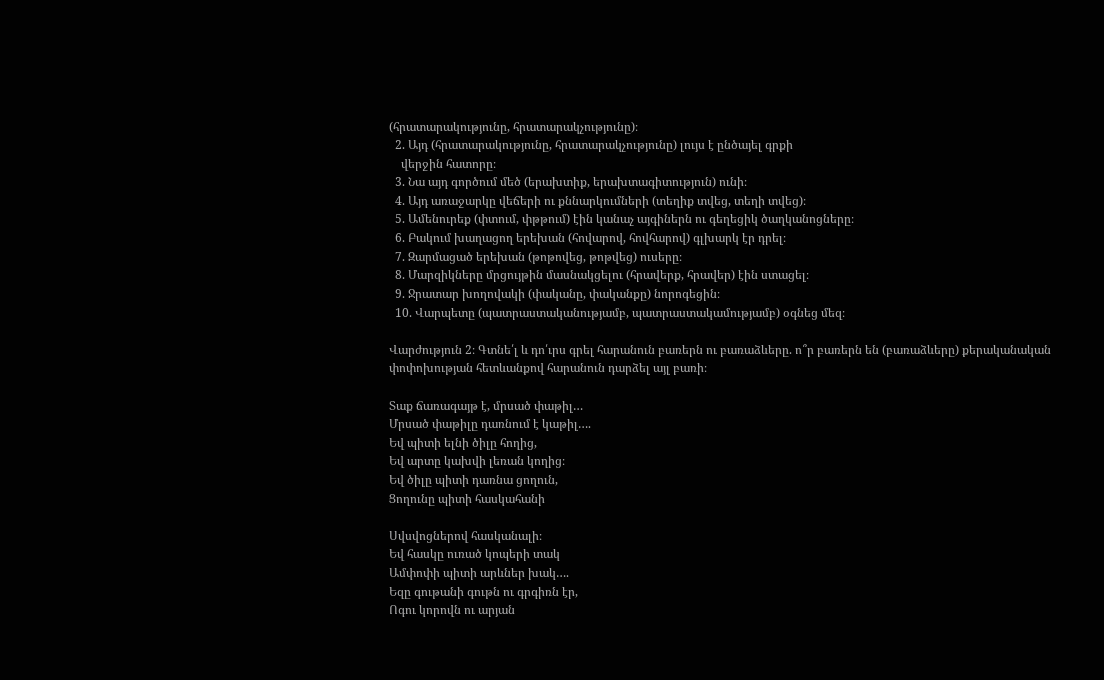(հրատարակությունը, հրատարակչությունը)։
  2. Այդ (հրատարակությունը, հրատարակչությունը) լույս է ընծայել գրքի
    վերջին հատորը։
  3. Նա այդ գործում մեծ (երախտիք, երախտագիտություն) ունի։
  4. Այդ առաջարկը վեճերի ու քննարկումների (տեղիք տվեց, տեղի տվեց)։
  5. Ամենուրեք (փտում, փթթում) էին կանաչ այգիներն ու գեղեցիկ ծաղկանոցները։
  6. Բակում խաղացող երեխան (հովարով, հովհարով) գլխարկ էր դրել։
  7. Զարմացած երեխան (թոթովեց, թոթվեց) ուսերը։
  8. Մարզիկները մրցույթին մասնակցելու (հրավերք, հրավեր) էին ստացել։
  9. Ջրատար խողովակի (փականը, փականքը) նորոգեցին։
  10. Վարպետը (պատրաստականությամբ, պատրաստակամությամբ) օգնեց մեզ։

Վարժություն 2։ Գտնե՛լ և դո՛ւրս գրել հարանուն բառերն ու բառաձևերը. ո՞ր բառերն են (բառաձևերը) քերականական փոփոխության հետևանքով հարանուն դարձել այլ բառի։

Տաք ճառագայթ է, մրսած փաթիլ…
Մրսած փաթիլը դառնում է կաթիլ….
Եվ պիտի ելնի ծիլը հողից,
Եվ արտը կախվի լեռան կողից։
Եվ ծիլը պիտի դառնա ցողուն,
Ցողունը պիտի հասկահանի

Սվսվոցներով հասկանալի։
Եվ հասկը ուռած կոպերի տակ
Ամփոփի պիտի արևներ խակ….
Եզը գութանի գութն ու գրգիռն էր,
Ոգու կորովն ու արյան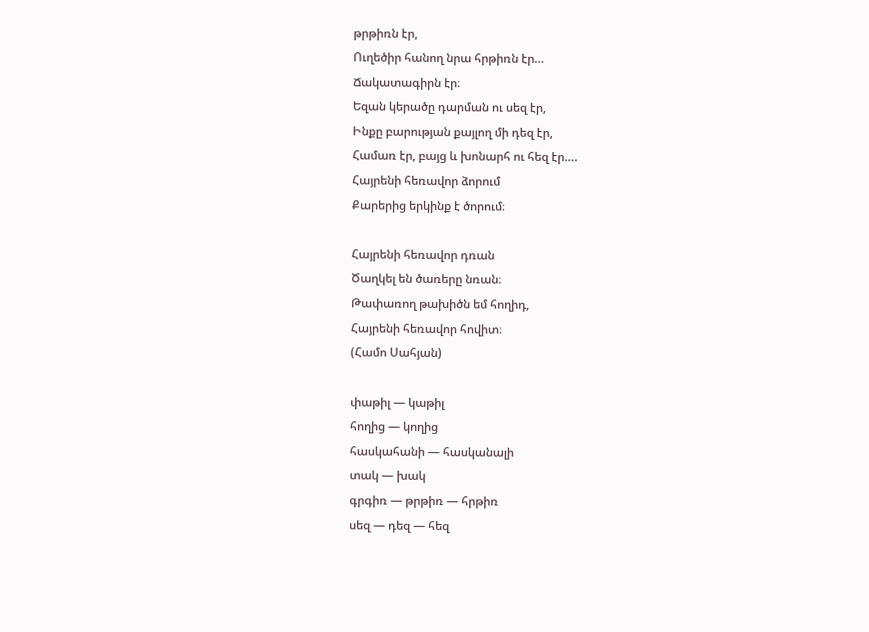թրթիռն էր,
Ուղեծիր հանող նրա հրթիռն էր…
Ճակատագիրն էր։
Եզան կերածը դարման ու սեզ էր,
Ինքը բարության քայլող մի դեզ էր,
Համառ էր, բայց և խոնարհ ու հեզ էր….
Հայրենի հեռավոր ձորում
Քարերից երկինք է ծորում։

Հայրենի հեռավոր դռան
Ծաղկել են ծառերը նռան։
Թափառող թախիծն եմ հողիդ,
Հայրենի հեռավոր հովիտ։
(Համո Սահյան)

փաթիլ — կաթիլ
հողից — կողից
հասկահանի — հասկանալի
տակ — խակ
գրգիռ — թրթիռ — հրթիռ
սեզ — դեզ — հեզ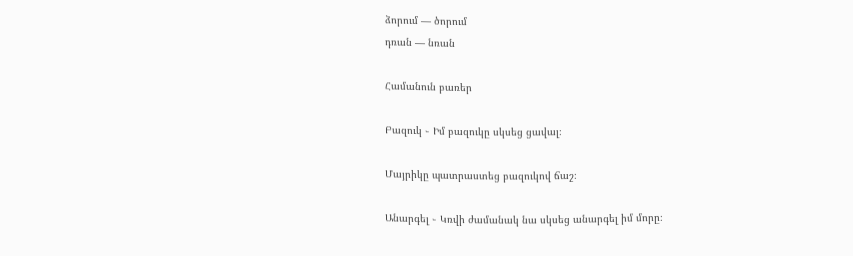ձորում — ծորում
դռան — նռան

Համանուն բառեր

Բազուկ ֊ Իմ բազուկը սկսեց ցավալ։

Մայրիկը պատրաստեց բազուկով ճաշ։

Անարգել ֊ Կռվի ժամանակ նա սկսեց անարգել իմ մորը։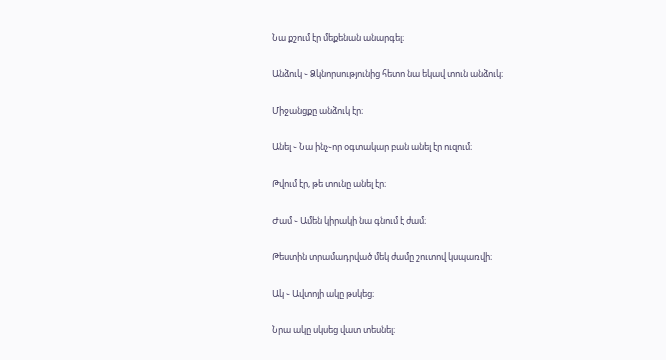Նա քշում էր մեքենան անարգել։

Անձուկ ֊ Ձկնորսությունից հետո նա եկավ տուն անձուկ։

Միջանցքը անձուկ էր։

Անել ֊ Նա ինչ֊որ օգտակար բան անել էր ուզում։

Թվում էր, թե տունը անել էր։

Ժամ ֊ Ամեն կիրակի նա գնում է ժամ։

Թեստին տրամադրված մեկ ժամը շուտով կսպառվի։

Ակ ֊ Ավտոյի ակը թսկեց։

Նրա ակը սկսեց վատ տեսնել։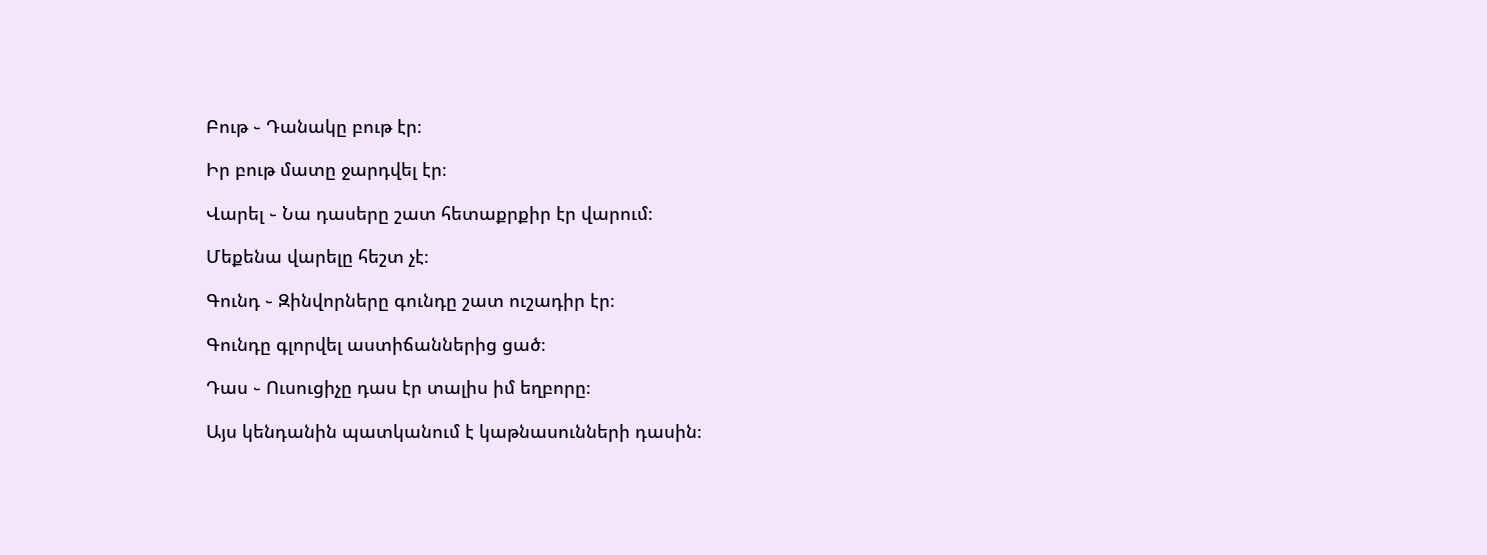Բութ ֊ Դանակը բութ էր։

Իր բութ մատը ջարդվել էր։

Վարել ֊ Նա դասերը շատ հետաքրքիր էր վարում։

Մեքենա վարելը հեշտ չէ։

Գունդ ֊ Զինվորները գունդը շատ ուշադիր էր։

Գունդը գլորվել աստիճաններից ցած։

Դաս ֊ Ուսուցիչը դաս էր տալիս իմ եղբորը։

Այս կենդանին պատկանում է կաթնասունների դասին։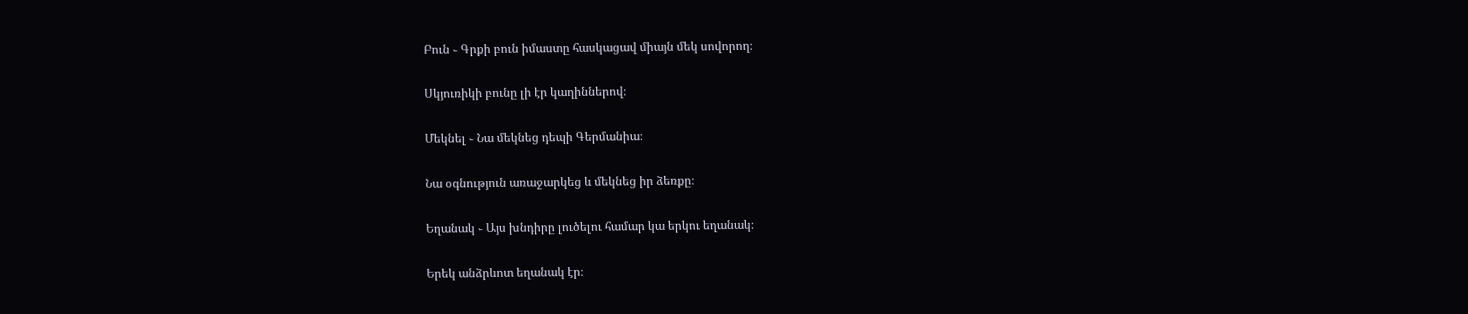Բուն ֊ Գրքի բուն իմաստը հասկացավ միայն մեկ սովորող։

Սկյուռիկի բունը լի էր կաղիններով։

Մեկնել ֊ Նա մեկնեց դեպի Գերմանիա։

Նա օգնություն առաջարկեց և մեկնեց իր ձեռքը։

Եղանակ ֊ Այս խնդիրը լուծելու համար կա երկու եղանակ։

Երեկ անձրևոտ եղանակ էր։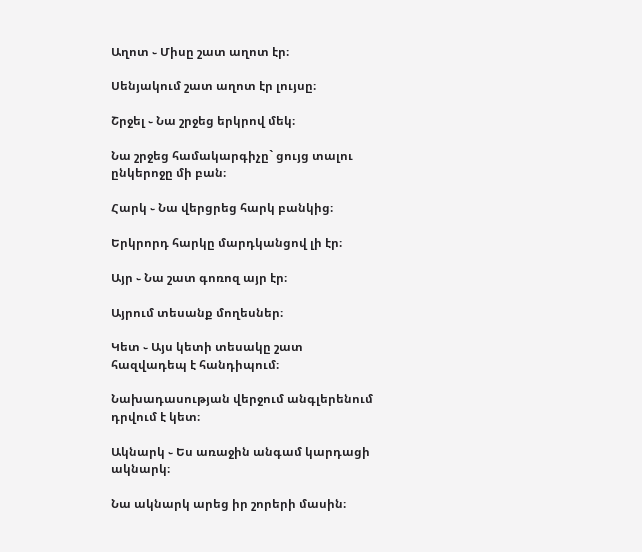Աղոտ ֊ Միսը շատ աղոտ էր։

Սենյակում շատ աղոտ էր լույսը։

Շրջել ֊ Նա շրջեց երկրով մեկ։

Նա շրջեց համակարգիչը` ցույց տալու ընկերոջը մի բան։

Հարկ ֊ Նա վերցրեց հարկ բանկից։

Երկրորդ հարկը մարդկանցով լի էր։

Այր ֊ Նա շատ գոռոզ այր էր։

Այրում տեսանք մողեսներ։

Կետ ֊ Այս կետի տեսակը շատ հազվադեպ է հանդիպում։

Նախադասության վերջում անգլերենում դրվում է կետ։

Ակնարկ ֊ Ես առաջին անգամ կարդացի ակնարկ։

Նա ակնարկ արեց իր շորերի մասին։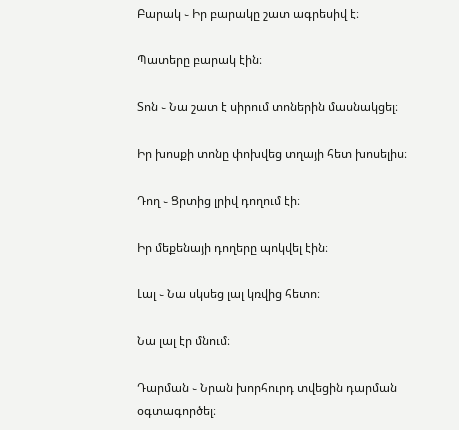Բարակ ֊ Իր բարակը շատ ագրեսիվ է։

Պատերը բարակ էին։

Տոն ֊ Նա շատ է սիրում տոներին մասնակցել։

Իր խոսքի տոնը փոխվեց տղայի հետ խոսելիս։

Դող ֊ Ցրտից լրիվ դողում էի։

Իր մեքենայի դողերը պոկվել էին։

Լալ ֊ Նա սկսեց լալ կռվից հետո։

Նա լալ էր մնում։

Դարման ֊ Նրան խորհուրդ տվեցին դարման օգտագործել։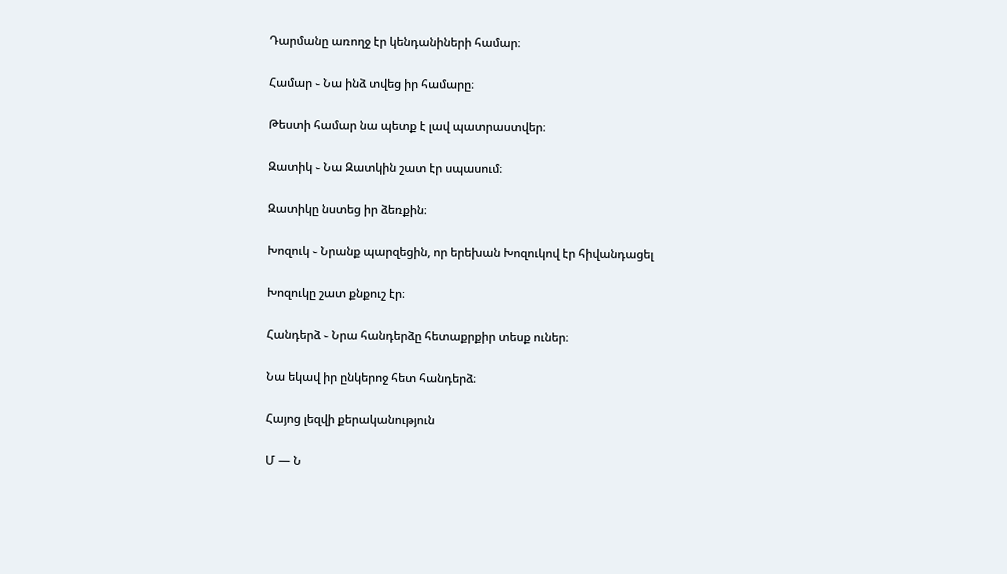Դարմանը առողջ էր կենդանիների համար։

Համար ֊ Նա ինձ տվեց իր համարը։

Թեստի համար նա պետք է լավ պատրաստվեր։

Զատիկ ֊ Նա Զատկին շատ էր սպասում։

Զատիկը նստեց իր ձեռքին։

Խոզուկ ֊ Նրանք պարզեցին, որ երեխան Խոզուկով էր հիվանդացել

Խոզուկը շատ քնքուշ էր։

Հանդերձ ֊ Նրա հանդերձը հետաքրքիր տեսք ուներ։

Նա եկավ իր ընկերոջ հետ հանդերձ։

Հայոց լեզվի քերականություն

Մ — Ն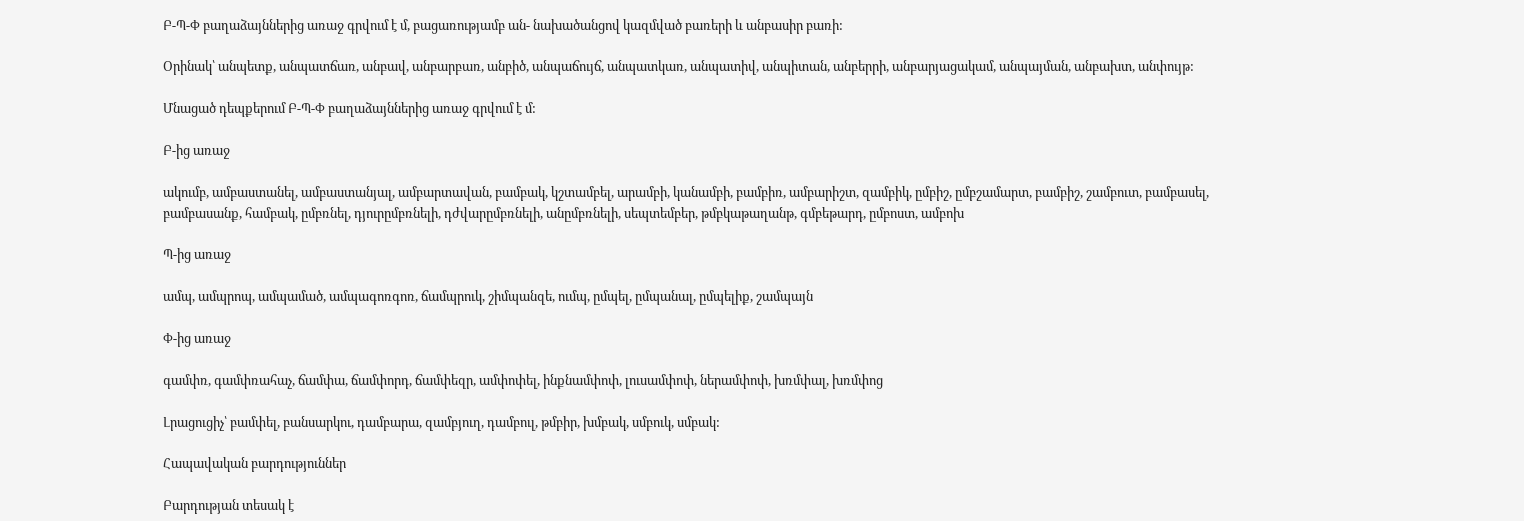Բ-Պ-Փ բաղաձայններից առաջ գրվում է մ, բացառությամբ ան- նախածանցով կազմված բառերի և անբասիր բառի:

Օրինակ՝ անպետք, անպատճառ, անբավ, անբարբառ, անբիծ, անպաճույճ, անպատկառ, անպատիվ, անպիտան, անբերրի, անբարյացակամ, անպայման, անբախտ, անփույթ:

Մնացած դեպքերում Բ-Պ-Փ բաղաձայններից առաջ գրվում է մ:

Բ-ից առաջ

ակումբ, ամբաստանել, ամբաստանյալ, ամբարտավան, բամբակ, կշտամբել, արամբի, կանամբի, բամբիռ, ամբարիշտ, զամբիկ, ըմբիշ, ըմբշամարտ, բամբիշ, շամբուտ, բամբասել, բամբասանք, համբակ, ըմբռնել, դյուրըմբռնելի, դժվարըմբռնելի, անըմբռնելի, սեպտեմբեր, թմբկաթաղանթ, գմբեթարդ, ըմբոստ, ամբոխ

Պ-ից առաջ

ամպ, ամպրոպ, ամպամած, ամպագոռգոռ, ճամպրուկ, շիմպանզե, ումպ, ըմպել, ըմպանալ, ըմպելիք, շամպայն

Փ-ից առաջ

գամփռ, գամփռահաչ, ճամփա, ճամփորդ, ճամփեզր, ամփոփել, ինքնամփոփ, լուսամփոփ, ներամփոփ, խռմփալ, խռմփոց

Լրացուցիչ՝ բամփել, բանսարկու, դամբարա, զամբյուղ, դամբուլ, թմբիր, խմբակ, սմբուկ, սմբակ:

Հապավական բարդություններ

Բարդության տեսակ է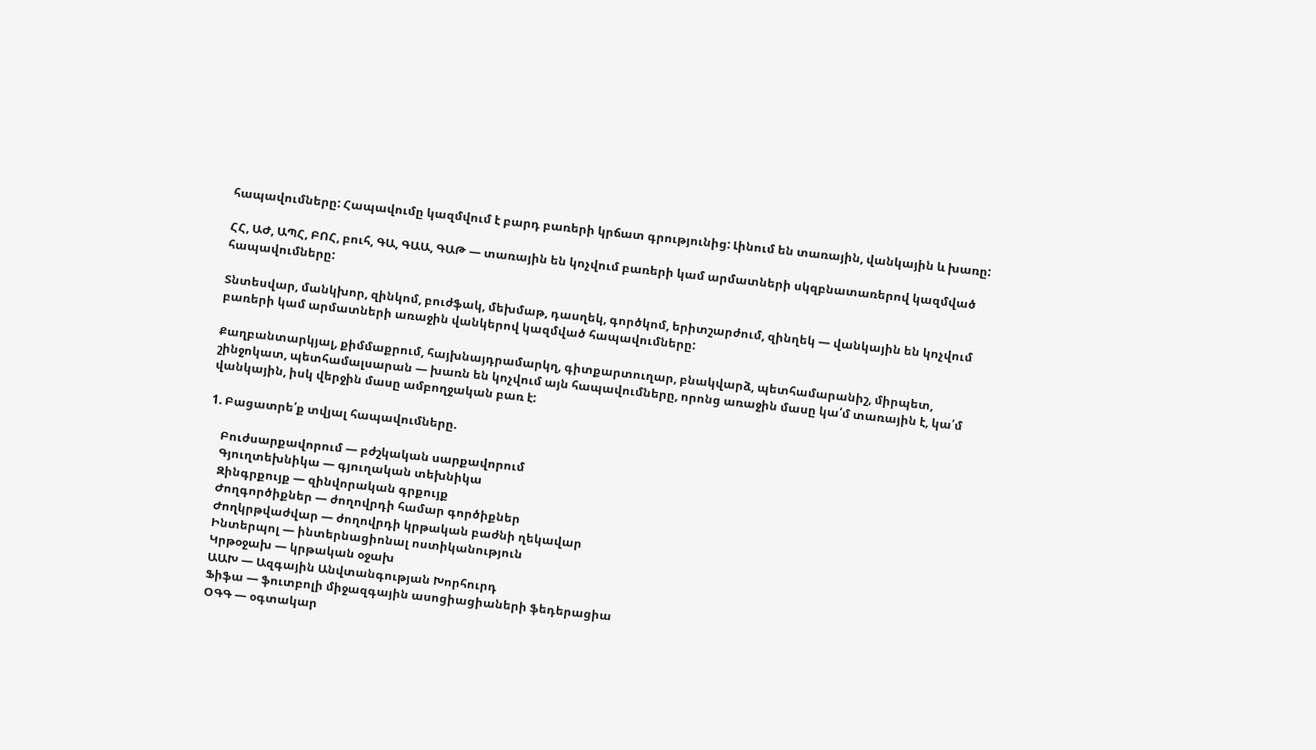հապավումները: Հապավումը կազմվում է բարդ բառերի կրճատ գրությունից: Լինում են տառային, վանկային և խառը:

ՀՀ, ԱԺ, ԱՊՀ, ԲՈՀ, բուհ, ԳԱ, ԳԱԱ, ԳԱԹ — տառային են կոչվում բառերի կամ արմատների սկզբնատառերով կազմված հապավումները:

Տնտեսվար, մանկխոր, զինկոմ, բուժֆակ, մեխմաթ, դասղեկ, գործկոմ, երիտշարժում, զինղեկ — վանկային են կոչվում բառերի կամ արմատների առաջին վանկերով կազմված հապավումները:

Քաղբանտարկյալ, քիմմաքրում, հայխնայդրամարկղ, գիտքարտուղար, բնակվարձ, պետհամարանիշ, միրպետ, շինջոկատ, պետհամալսարան — խառն են կոչվում այն հապավումները, որոնց առաջին մասը կա՛մ տառային է, կա՛մ վանկային, իսկ վերջին մասը ամբողջական բառ է:

1. Բացատրե՛ք տվյալ հապավումները.

    Բուժսարքավորում — բժշկական սարքավորում
    Գյուղտեխնիկա — գյուղական տեխնիկա
    Զինգրքույք — զինվորական գրքույք
    Ժողգործիքներ — ժողովրդի համար գործիքներ
    Ժողկրթվաժվար — ժողովրդի կրթական բաժնի ղեկավար
    Ինտերպոլ — ինտերնացիոնալ ոստիկանություն
    Կրթօջախ — կրթական օջախ
    ԱԱԽ — Ազգային Անվտանգության Խորհուրդ
    Ֆիֆա — ֆուտբոլի միջազգային ասոցիացիաների ֆեդերացիա
    ՕԳԳ — օգտակար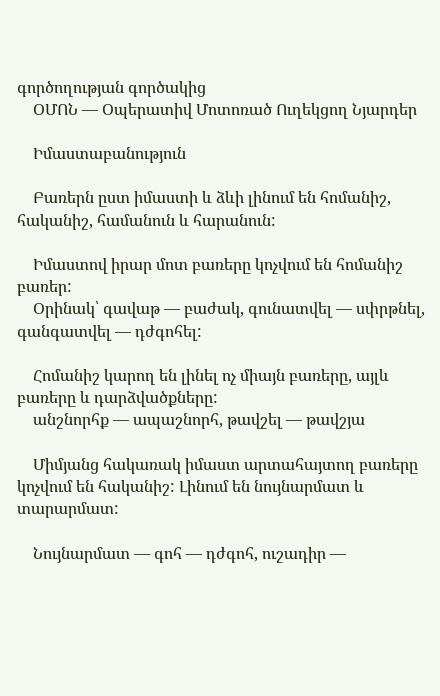գործողության գործակից
    ՕՄՈՆ — Օպերատիվ Մոտոռած Ուղեկցող Նյարդեր

    Իմաստաբանություն

    Բառերն ըստ իմաստի և ձևի լինում են հոմանիշ, հականիշ, համանուն և հարանուն:

    Իմաստով իրար մոտ բառերը կոչվում են հոմանիշ բառեր:
    Օրինակ՝ գավաթ — բաժակ, գունատվել — սփրթնել, գանգատվել — դժգոհել:

    Հոմանիշ կարող են լինել ոչ միայն բառերը, այլև բառերը և դարձվածքները:
    անշնորհք — ապաշնորհ, թավշել — թավշյա

    Միմյանց հակառակ իմաստ արտահայտող բառերը կոչվում են հականիշ: Լինում են նույնարմատ և տարարմատ:

    Նույնարմատ — գոհ — դժգոհ, ուշադիր —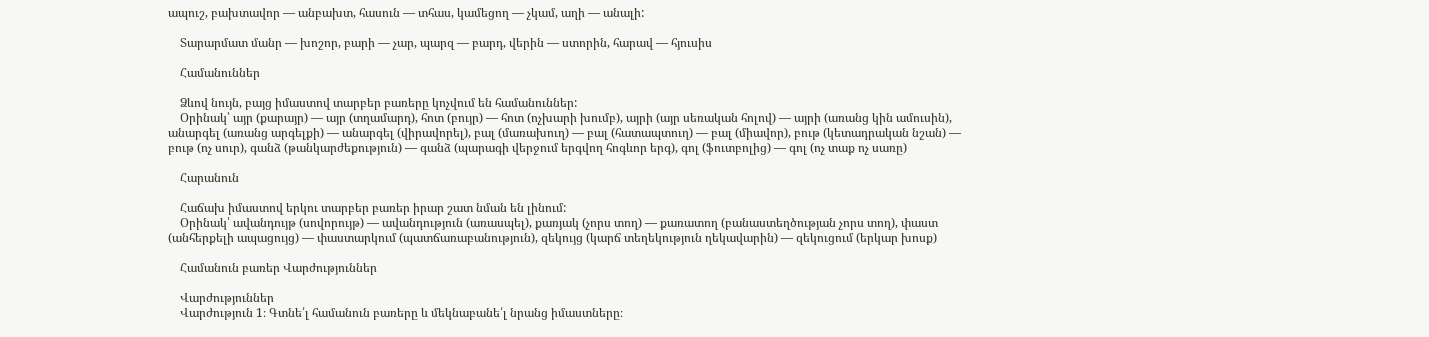ապուշ, բախտավոր — անբախտ, հասուն — տհաս, կամեցող — չկամ, աղի — անալի:

    Տարարմատ մանր — խոշոր, բարի — չար, պարզ — բարդ, վերին — ստորին, հարավ — հյուսիս

    Համանուններ

    Ձևով նույն, բայց իմաստով տարբեր բառերը կոչվում են համանուններ:
    Օրինակ՝ այր (քարայր) — այր (տղամարդ), հոտ (բույր) — հոտ (ոչխարի խումբ), այրի (այր սեռական հոլով) — այրի (առանց կին ամուսին), անարգել (առանց արգելքի) — անարգել (վիրավորել), բալ (մառախուղ) — բալ (հատապտուղ) — բալ (միավոր), բութ (կետադրական նշան) — բութ (ոչ սուր), գանձ (թանկարժեքություն) — գանձ (պարագի վերջում երգվող հոգևոր երգ), գոլ (ֆուտբոլից) — գոլ (ոչ տաք ոչ սառը)

    Հարանուն

    Հաճախ իմաստով երկու տարբեր բառեր իրար շատ նման են լինում:
    Օրինակ՝ ավանդույթ (սովորույթ) — ավանդություն (առասպել), քառյակ (չորս տող) — քառատող (բանաստեղծության չորս տող), փաստ (անհերքելի ապացույց) — փաստարկում (պատճառաբանություն), զեկույց (կարճ տեղեկություն ղեկավարին) — զեկուցում (երկար խոսք)

    Համանուն բառեր Վարժություններ

    Վարժություններ
    Վարժություն 1։ Գտնե՛լ համանուն բառերը և մեկնաբանե՛լ նրանց իմաստները։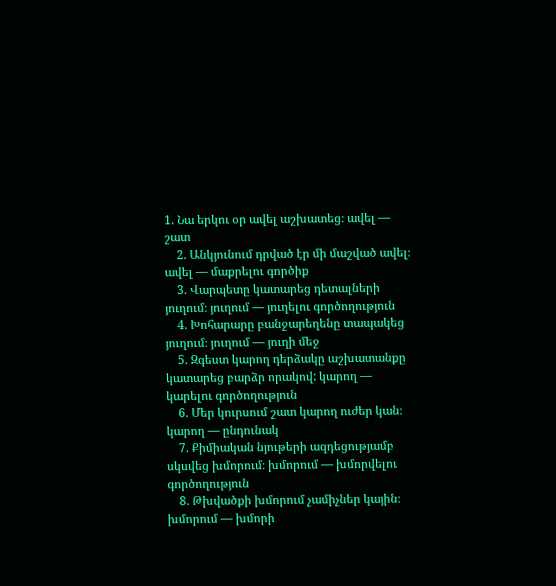1. Նա երկու օր ավել աշխատեց։ ավել — շատ
    2. Անկյունում դրված էր մի մաշված ավել։ ավել — մաքրելու գործիք
    3. Վարպետը կատարեց դետալների յուղում։ յուղում — յուղելու գործողություն
    4. Խոհարարը բանջարեղենը տապակեց յուղում։ յուղում — յուղի մեջ
    5. Զգեստ կարող դերձակը աշխատանքը կատարեց բարձր որակով: կարող — կարելու գործողություն
    6. Մեր կուրսում շատ կարող ուժեր կան։ կարող — ընդունակ
    7. Քիմիական նյութերի ազդեցությամբ սկսվեց խմորում։ խմորում — խմորվելու գործողություն
    8. Թխվածքի խմորում չամիչներ կային։ խմորում — խմորի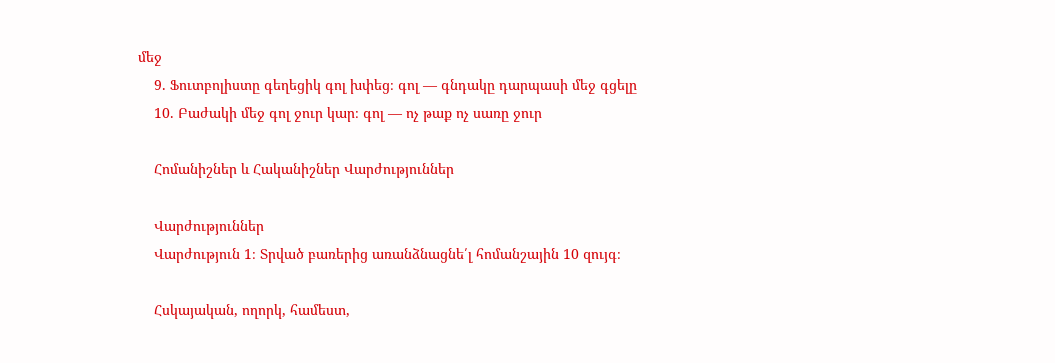մեջ
    9. Ֆուտբոլիստը գեղեցիկ գոլ խփեց։ գոլ — գնդակը դարպասի մեջ գցելը
    10. Բաժակի մեջ գոլ ջուր կար։ գոլ — ոչ թաք ոչ սառը ջուր

    Հոմանիշներ և Հականիշներ Վարժություններ

    Վարժություններ
    Վարժություն 1։ Տրված բառերից առանձնացնե՛լ հոմանշային 10 զույգ։

    Հսկայական, ողորկ, համեստ,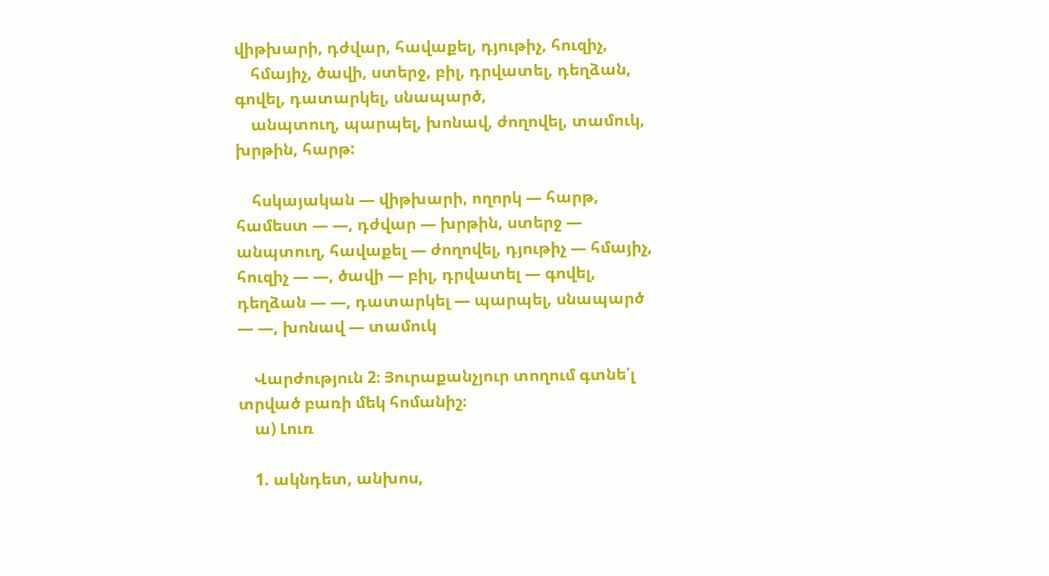վիթխարի, դժվար, հավաքել, դյութիչ, հուզիչ,
    հմայիչ, ծավի, ստերջ, բիլ, դրվատել, դեղձան, գովել, դատարկել, սնապարծ,
    անպտուղ, պարպել, խոնավ, ժողովել, տամուկ, խրթին, հարթ:

    հսկայական — վիթխարի, ողորկ — հարթ, համեստ — —, դժվար — խրթին, ստերջ — անպտուղ, հավաքել — ժողովել, դյութիչ — հմայիչ, հուզիչ — —, ծավի — բիլ, դրվատել — գովել, դեղձան — —, դատարկել — պարպել, սնապարծ — —, խոնավ — տամուկ

    Վարժություն 2։ Յուրաքանչյուր տողում գտնե՛լ տրված բառի մեկ հոմանիշ։
    ա) Լուռ

    1. ակնդետ, անխոս,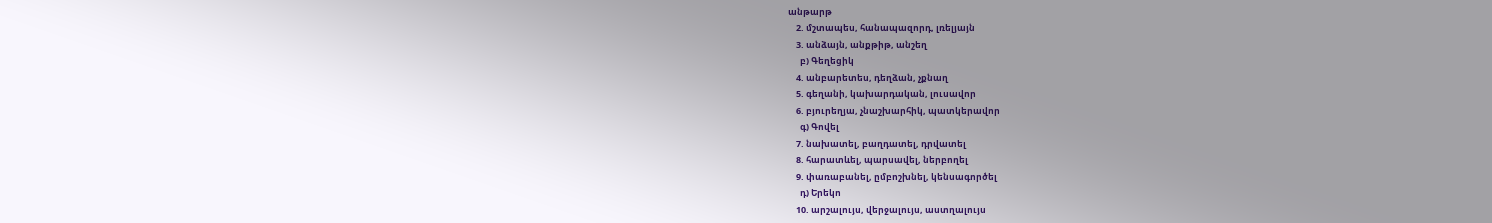անթարթ
    2. մշտապես, հանապազորդ, լռելյայն
    3. անձայն, անքթիթ, անշեղ
      բ) Գեղեցիկ
    4. անբարետես, դեղձան, չքնաղ
    5. գեղանի, կախարդական, լուսավոր
    6. բյուրեղյա, չնաշխարհիկ, պատկերավոր
      գ) Գովել
    7. նախատել, բաղդատել, դրվատել
    8. հարատևել, պարսավել, ներբողել
    9. փառաբանել, ըմբոշխնել, կենսագործել
      դ) Երեկո
    10. արշալույս, վերջալույս, աստղալույս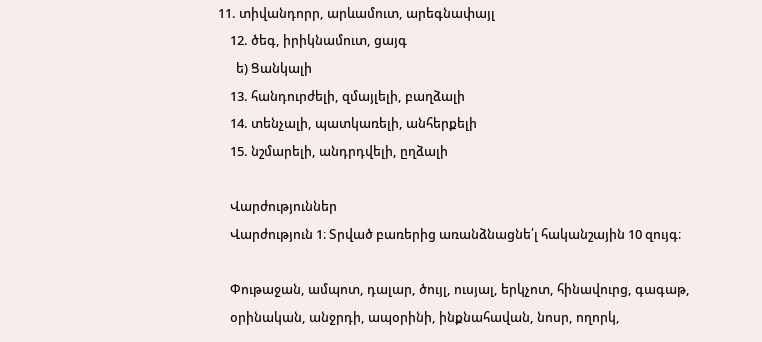11. տիվանդորր, արևամուտ, արեգնափայլ
    12. ծեգ, իրիկնամուտ, ցայգ
      ե) Ցանկալի
    13. հանդուրժելի, զմայլելի, բաղձալի
    14. տենչալի, պատկառելի, անհերքելի
    15. նշմարելի, անդրդվելի, ըղձալի

    Վարժություններ
    Վարժություն 1։ Տրված բառերից առանձնացնե՛լ հականշային 10 զույգ։

    Փութաջան, ամպոտ, դալար, ծույլ, ուսյալ, երկչոտ, հինավուրց, գագաթ,
    օրինական, անջրդի, ապօրինի, ինքնահավան, նոսր, ողորկ,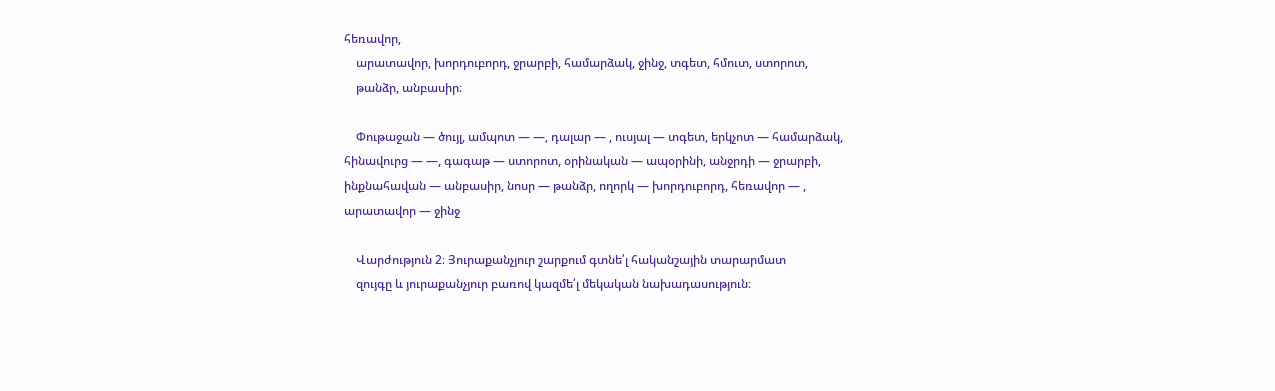հեռավոր,
    արատավոր, խորդուբորդ, ջրարբի, համարձակ, ջինջ, տգետ, հմուտ, ստորոտ,
    թանձր, անբասիր։

    Փութաջան — ծույլ, ամպոտ — —, դալար — , ուսյալ — տգետ, երկչոտ — համարձակ, հինավուրց — —, գագաթ — ստորոտ, օրինական — ապօրինի, անջրդի — ջրարբի, ինքնահավան — անբասիր, նոսր — թանձր, ողորկ — խորդուբորդ, հեռավոր — , արատավոր — ջինջ

    Վարժություն 2։ Յուրաքանչյուր շարքում գտնե՛լ հականշային տարարմատ
    զույգը և յուրաքանչյուր բառով կազմե՛լ մեկական նախադասություն։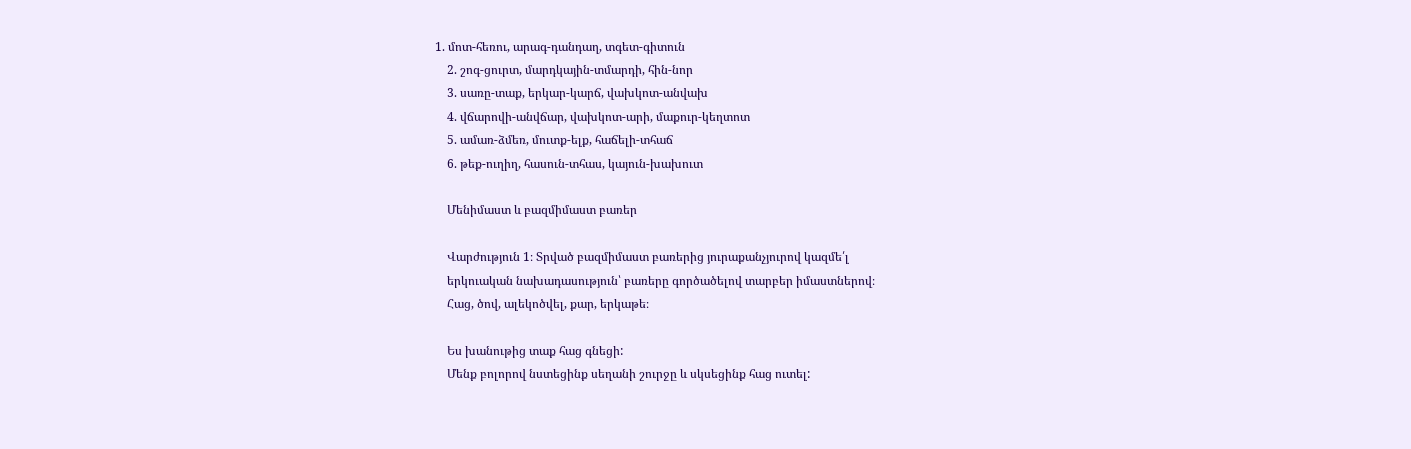1. մոտ-հեռու, արագ-դանդաղ, տգետ-գիտուն
    2. շոգ-ցուրտ, մարդկային-տմարդի, հին-նոր
    3. սառը-տաք, երկար-կարճ, վախկոտ-անվախ
    4. վճարովի-անվճար, վախկոտ-արի, մաքուր-կեղտոտ
    5. ամառ-ձմեռ, մուտք-ելք, հաճելի-տհաճ
    6. թեք-ուղիղ, հասուն-տհաս, կայուն-խախուտ

    Մենիմաստ և բազմիմաստ բառեր

    Վարժություն 1։ Տրված բազմիմաստ բառերից յուրաքանչյուրով կազմե՛լ
    երկուական նախադասություն՝ բառերը գործածելով տարբեր իմաստներով։
    Հաց, ծով, ալեկոծվել, քար, երկաթե։

    Ես խանութից տաք հաց գնեցի:
    Մենք բոլորով նստեցինք սեղանի շուրջը և սկսեցինք հաց ուտել: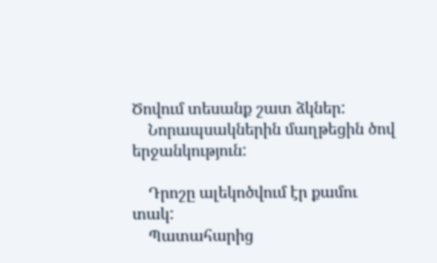Ծովում տեսանք շատ ձկներ:
    Նորապսակներին մաղթեցին ծով երջանկություն:

    Դրոշը ալեկոծվում էր քամու տակ:
    Պատահարից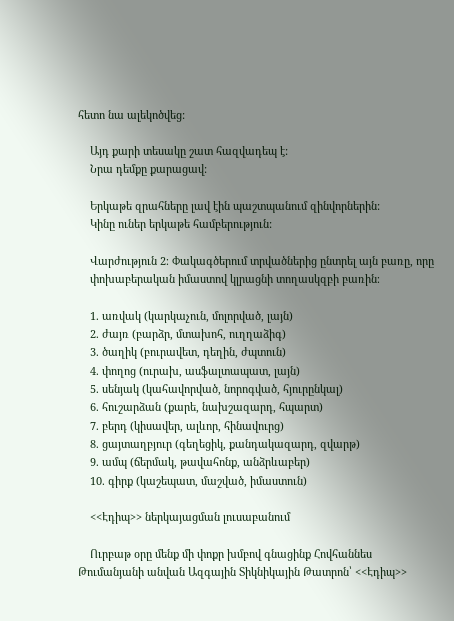հետո նա ալեկոծվեց:

    Այդ քարի տեսակը շատ հազվադեպ է:
    Նրա դեմքը քարացավ:

    Երկաթե զրահները լավ էին պաշտպանում զինվորներին:
    Կինը ուներ երկաթե համբերություն:

    Վարժություն 2։ Փակագծերում տրվածներից ընտրել այն բառը, որը
    փոխաբերական իմաստով կլրացնի տողասկզբի բառին։

    1. առվակ (կարկաչուն, մոլորված, լայն)
    2. ժայռ (բարձր, մտախոհ, ուղղաձիգ)
    3. ծաղիկ (բուրավետ, դեղին, ժպտուն)
    4. փողոց (ուրախ, ասֆալտապատ, լայն)
    5. սենյակ (կահավորված, նորոգված, հյուրընկալ)
    6. հուշարձան (քարե, նախշազարդ, հպարտ)
    7. բերդ (կիսավեր, ալևոր, հինավուրց)
    8. ցայտաղբյուր (գեղեցիկ, քանդակազարդ, զվարթ)
    9. ամպ (ճերմակ, թավահոնք, անձրևաբեր)
    10. գիրք (կաշեպատ, մաշված, իմաստուն)

    <<Էդիպ>> ներկայացման լուսաբանում

    Ուրբաթ օրը մենք մի փոքր խմբով գնացինք Հովհաննես Թումանյանի անվան Ազգային Տիկնիկային Թատրոն՝ <<Էդիպ>>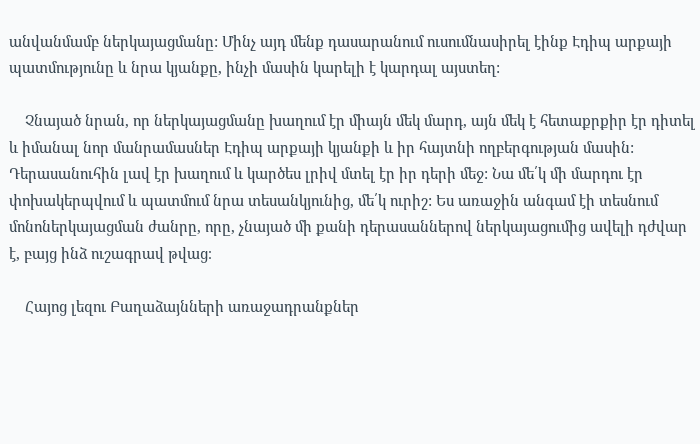անվանմամբ ներկայացմանը: Մինչ այդ մենք դասարանում ուսումնասիրել էինք Էդիպ արքայի պատմությունը և նրա կյանքը, ինչի մասին կարելի է կարդալ այստեղ:

    Չնայած նրան, որ ներկայացմանը խաղում էր միայն մեկ մարդ, այն մեկ է հետաքրքիր էր դիտել և իմանալ նոր մանրամասներ Էդիպ արքայի կյանքի և իր հայտնի ողբերգության մասին: Դերասանուհին լավ էր խաղում և կարծես լրիվ մտել էր իր դերի մեջ: Նա մե՛կ մի մարդու էր փոխակերպվում և պատմում նրա տեսանկյունից, մե՛կ ուրիշ: Ես առաջին անգամ էի տեսնում մոնոներկայացման ժանրը, որը, չնայած մի քանի դերասաններով ներկայացումից ավելի դժվար է, բայց ինձ ուշագրավ թվաց։

    Հայոց լեզու Բաղաձայնների առաջադրանքներ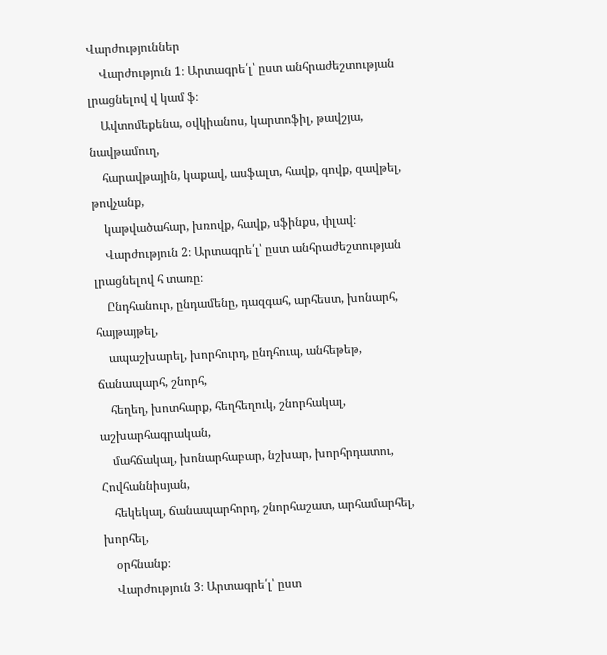Վարժություններ
    Վարժություն 1։ Արտագրե՛լ՝ ըստ անհրաժեշտության լրացնելով վ կամ ֆ։
    Ավտոմեքենա, օվկիանոս, կարտոֆիլ, թավշյա, նավթամուղ,
    հարավթային, կաքավ, ասֆալտ, հավք, գովք, զավթել, թովչանք,
    կաթվածահար, խռովք, հավք, սֆինքս, փլավ։
    Վարժություն 2։ Արտագրե՛լ՝ ըստ անհրաժեշտության լրացնելով հ տառը։
    Ընդհանուր, ընդամենը, դազգահ, արհեստ, խոնարհ, հայթայթել,
    ապաշխարել, խորհուրդ, ընդհուպ, անհեթեթ, ճանապարհ, շնորհ,
    հեղեղ, խոտհարք, հեղհեղուկ, շնորհակալ, աշխարհագրական,
    մահճակալ, խոնարհաբար, նշխար, խորհրդատու, Հովհաննիսյան,
    հեկեկալ, ճանապարհորդ, շնորհաշատ, արհամարհել, խորհել,
    օրհնանք։
    Վարժություն 3։ Արտագրե՛լ՝ ըստ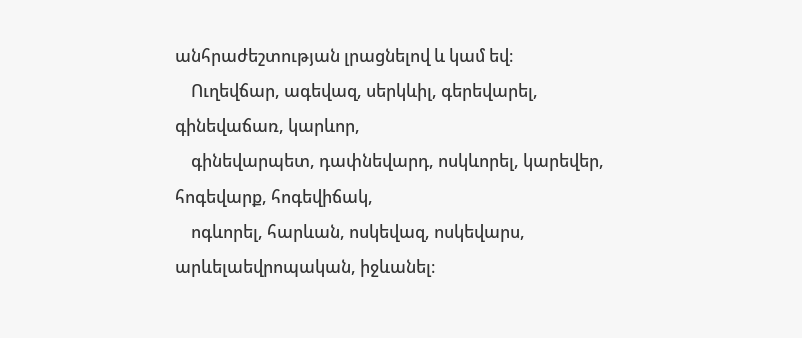անհրաժեշտության լրացնելով և կամ եվ։
    Ուղեվճար, ագեվազ, սերկևիլ, գերեվարել, գինեվաճառ, կարևոր,
    գինեվարպետ, դափնեվարդ, ոսկևորել, կարեվեր, հոգեվարք, հոգեվիճակ,
    ոգևորել, հարևան, ոսկեվազ, ոսկեվարս, արևելաեվրոպական, իջևանել։